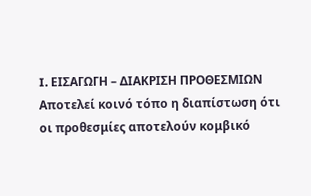I. ΕΙΣΑΓΩΓΗ – ΔΙΑΚΡΙΣΗ ΠΡΟΘΕΣΜΙΩΝ
Αποτελεί κοινό τόπο η διαπίστωση ότι οι προθεσμίες αποτελούν κομβικό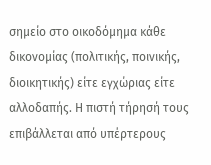σημείο στο οικοδόμημα κάθε δικονομίας (πολιτικής, ποινικής, διοικητικής) είτε εγχώριας είτε αλλοδαπής. Η πιστή τήρησή τους επιβάλλεται από υπέρτερους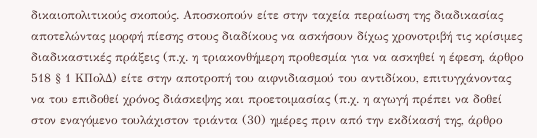δικαιοπολιτικούς σκοπούς. Αποσκοπούν είτε στην ταχεία περαίωση της διαδικασίας αποτελώντας μορφή πίεσης στους διαδίκους να ασκήσουν δίχως χρονοτριβή τις κρίσιμες διαδικαστικές πράξεις (π.χ. η τριακονθήμερη προθεσμία για να ασκηθεί η έφεση, άρθρο 518 § 1 ΚΠολΔ) είτε στην αποτροπή του αιφνιδιασμού του αντιδίκου, επιτυγχάνοντας να του επιδοθεί χρόνος διάσκεψης και προετοιμασίας (π.χ. η αγωγή πρέπει να δοθεί στον εναγόμενο τουλάχιστον τριάντα (30) ημέρες πριν από την εκδίκασή της, άρθρο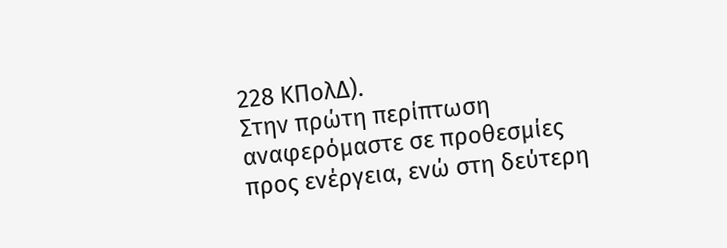228 ΚΠολΔ).
Στην πρώτη περίπτωση αναφερόμαστε σε προθεσμίες προς ενέργεια, ενώ στη δεύτερη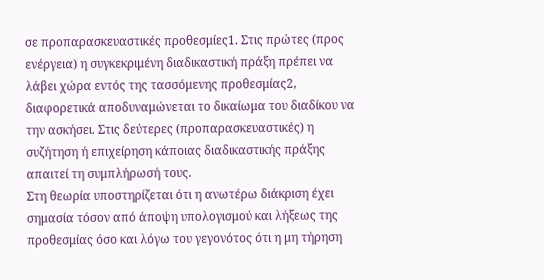σε προπαρασκευαστικές προθεσμίες1. Στις πρώτες (προς ενέργεια) η συγκεκριμένη διαδικαστική πράξη πρέπει να λάβει χώρα εντός της τασσόμενης προθεσμίας2, διαφορετικά αποδυναμώνεται το δικαίωμα του διαδίκου να την ασκήσει. Στις δεύτερες (προπαρασκευαστικές) η συζήτηση ή επιχείρηση κάποιας διαδικαστικής πράξης απαιτεί τη συμπλήρωσή τους.
Στη θεωρία υποστηρίζεται ότι η ανωτέρω διάκριση έχει σημασία τόσον από άποψη υπολογισμού και λήξεως της προθεσμίας όσο και λόγω του γεγονότος ότι η μη τήρηση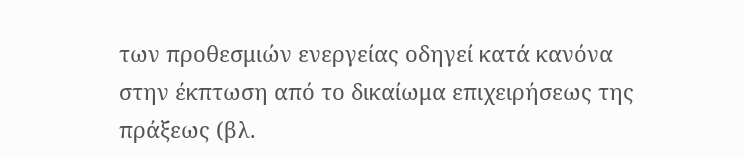των προθεσμιών ενεργείας οδηγεί κατά κανόνα στην έκπτωση από το δικαίωμα επιχειρήσεως της πράξεως (βλ.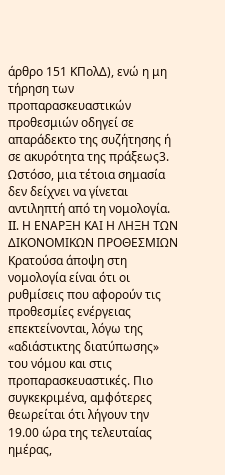άρθρο 151 ΚΠολΔ), ενώ η μη τήρηση των προπαρασκευαστικών προθεσμιών οδηγεί σε απαράδεκτο της συζήτησης ή σε ακυρότητα της πράξεως3. Ωστόσο, μια τέτοια σημασία δεν δείχνει να γίνεται αντιληπτή από τη νομολογία.
II. Η ΕΝΑΡΞΗ ΚΑΙ Η ΛΗΞΗ ΤΩΝ ΔΙΚΟΝΟΜΙΚΩΝ ΠΡΟΘΕΣΜΙΩΝ
Κρατούσα άποψη στη νομολογία είναι ότι οι ρυθμίσεις που αφορούν τις προθεσμίες ενέργειας επεκτείνονται, λόγω της «αδιάστικτης διατύπωσης» του νόμου και στις προπαρασκευαστικές. Πιο συγκεκριμένα, αμφότερες θεωρείται ότι λήγουν την 19.00 ώρα της τελευταίας ημέρας,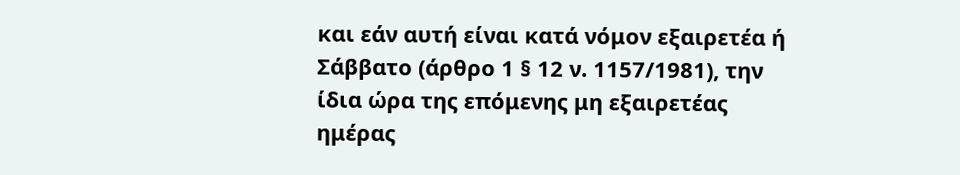και εάν αυτή είναι κατά νόμον εξαιρετέα ή Σάββατο (άρθρο 1 § 12 ν. 1157/1981), την ίδια ώρα της επόμενης μη εξαιρετέας ημέρας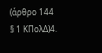(άρθρο 144 § 1 ΚΠολΔ)4.